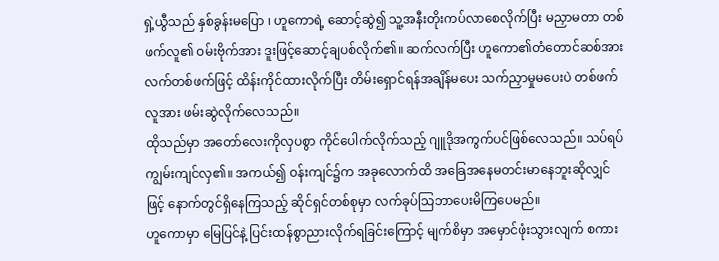ရှဲ့ယွီသည် နှစ်ခွန်းမပြော ၊ ဟူကောရဲ့ ဆောင့်ဆွဲ၍ သူ့အနီးတိုးကပ်လာစေလိုက်ပြီး မညှာမတာ တစ်ဖက်လူ၏ ဝမ်းဗိုက်အား ဒူးဖြင့်ဆောင့်ချပစ်လိုက်၏။ ဆက်လက်ပြီး ဟူကော၏တံတောင်ဆစ်အား လက်တစ်ဖက်ဖြင့် ထိန်းကိုင်ထားလိုက်ပြီး တိမ်းရှောင်ရန်အချိန်မပေး သက်ညှာမှုမပေးပဲ တစ်ဖက်လူအား ဖမ်းဆွဲလိုက်လေသည်။
ထိုသည်မှာ အတော်လေးကိုလှပစွာ ကိုင်ပေါက်လိုက်သည့် ဂျူဒိုအကွက်ပင်ဖြစ်လေသည်။ သပ်ရပ်ကျွမ်းကျင်လှ၏။ အကယ်၍ ဝန်းကျင်၌က အခုလောက်ထိ အခြေအနေမတင်းမာနေဘူးဆိုလျှင်ဖြင့် နောက်တွင်ရှိနေကြသည့် ဆိုင်ရှင်တစ်စုမှာ လက်ခုပ်သြဘာပေးမိကြပေမည်။
ဟူကောမှာ မြေပြင်နဲ့ ပြင်းထန်စွာညားလိုက်ရခြင်းကြောင့် မျက်စိမှာ အမှောင်ဖုံးသွားလျက် စကား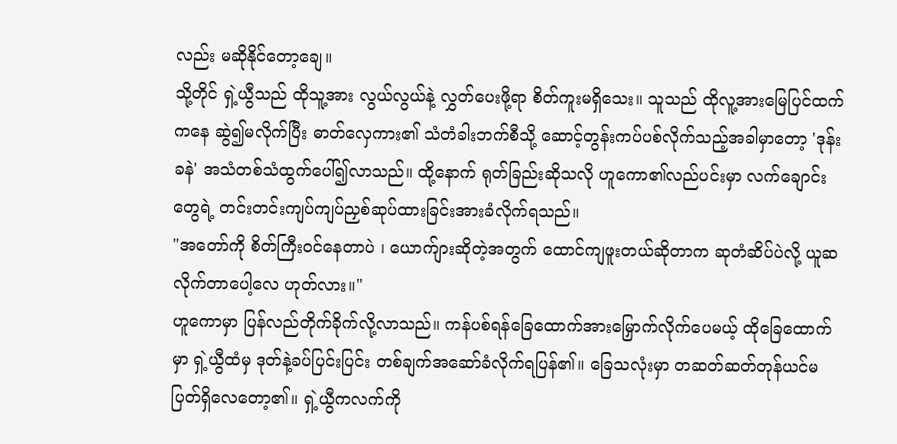လည်း မဆိုနိုင်တော့ချေ။
သို့တိုင် ရှဲ့ယွီသည် ထိုသူ့အား လွယ်လွယ်နဲ့ လွှတ်ပေးဖို့ရာ စိတ်ကူးမရှိသေး။ သူသည် ထိုလူ့အားမြေပြင်ထက်ကနေ ဆွဲ၍မလိုက်ပြီး ဓာတ်လှေကား၏ သံတံခါးဘက်စီသို့ ဆောင့်တွန်းကပ်ပစ်လိုက်သည့်အခါမှာတော့ 'ဒုန်းခနဲ' အသံတစ်သံထွက်ပေါ်၍လာသည်။ ထို့နောက် ရုတ်ခြည်းဆိုသလို ဟူကော၏လည်ပင်းမှာ လက်ချောင်းတွေရဲ့ တင်းတင်းကျပ်ကျပ်ညှစ်ဆုပ်ထားခြင်းအားခံလိုက်ရသည်။
"အတော်ကို စိတ်ကြီးဝင်နေတာပဲ ၊ ယောက်ျားဆိုတဲ့အတွက် ထောင်ကျဖူးတယ်ဆိုတာက ဆုတံဆိပ်ပဲလို့ ယူဆလိုက်တာပေါ့လေ ဟုတ်လား။"
ဟူကောမှာ ပြန်လည်တိုက်ခိုက်လို့လာသည်။ ကန်ပစ်ရန်ခြေထောက်အားမြှောက်လိုက်ပေမယ့် ထိုခြေထောက်မှာ ရှဲ့ယွီထံမှ ဒုတ်နဲ့ခပ်ပြင်းပြင်း တစ်ချက်အဆော်ခံလိုက်ရပြန်၏။ ခြေသလုံးမှာ တဆတ်ဆတ်တုန်ယင်မပြတ်ရှိလေတော့၏။ ရှဲ့ယွီကလက်ကို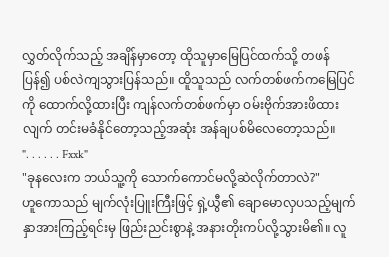လွှတ်လိုက်သည့် အချိန်မှာတော့ ထိုသူမှာမြေပြင်ထက်သို့ တဖန်ပြန်၍ ပစ်လဲကျသွားပြန်သည်။ ထိူသူသည် လက်တစ်ဖက်ကမြေပြင်ကို ထောက်လို့ထားပြီး ကျန်လက်တစ်ဖက်မှာ ဝမ်းဗိုက်အားဖိထားလျက် တင်းမခံနိုင်တော့သည့်အဆုံး အန်ချပစ်မိလေတော့သည်။
". . . . . . Fxxk"
"ခုနလေးက ဘယ်သူ့ကို သောက်ကောင်မလို့ဆဲလိုက်တာလဲ?"
ဟူကောသည် မျက်လုံးပြူးကြီးဖြင့် ရှဲ့ယွီ၏ ချောမောလှပသည့်မျက်နှာအားကြည့်ရင်းမှ ဖြည်းညင်းစွာနဲ့ အနားတိုးကပ်လို့သွားမိ၏။ လူ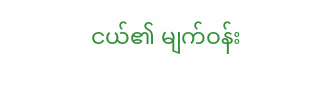ငယ်၏ မျက်ဝန်း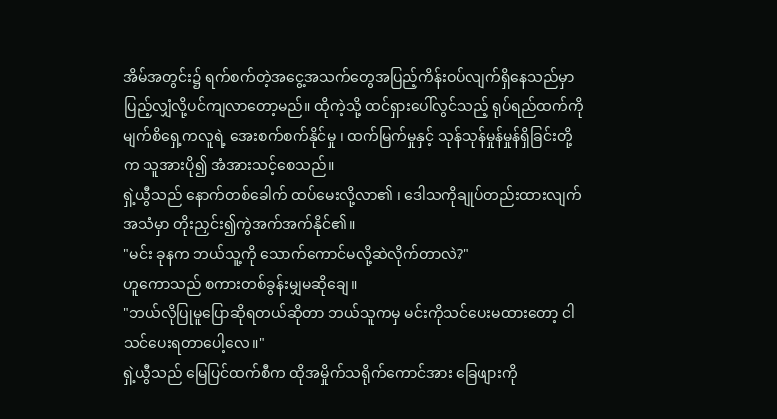အိမ်အတွင်း၌ ရက်စက်တဲ့အငွေ့အသက်တွေအပြည့်ကိန်းဝပ်လျက်ရှိနေသည်မှာ ပြည့်လျှံလို့ပင်ကျလာတော့မည်။ ထိုကဲ့သို့ ထင်ရှားပေါ်လွင်သည့် ရုပ်ရည်ထက်ကို မျက်စိရှေ့ကလူရဲ့ အေးစက်စက်နိုင်မှု ၊ ထက်မြက်မှုနှင့် သုန်သုန်မှုန်မှုန်ရှိခြင်းတို့က သူအားပို၍ အံအားသင့်စေသည်။
ရှဲ့ယွီသည် နောက်တစ်ခေါက် ထပ်မေးလို့လာ၏ ၊ ဒေါသကိုချုပ်တည်းထားလျက် အသံမှာ တိုးညှင်း၍ကွဲအက်အက်နိုင်၏။
"မင်း ခုနက ဘယ်သူ့ကို သောက်ကောင်မလို့ဆဲလိုက်တာလဲ?"
ဟူကောသည် စကားတစ်ခွန်းမျှမဆိုချေ။
"ဘယ်လိုပြုမူပြောဆိုရတယ်ဆိုတာ ဘယ်သူကမှ မင်းကိုသင်ပေးမထားတော့ ငါသင်ပေးရတာပေါ့လေ။"
ရှဲ့ယွီသည် မြေပြင်ထက်စီက ထိုအမှိုက်သရိုက်ကောင်အား ခြေဖျားကို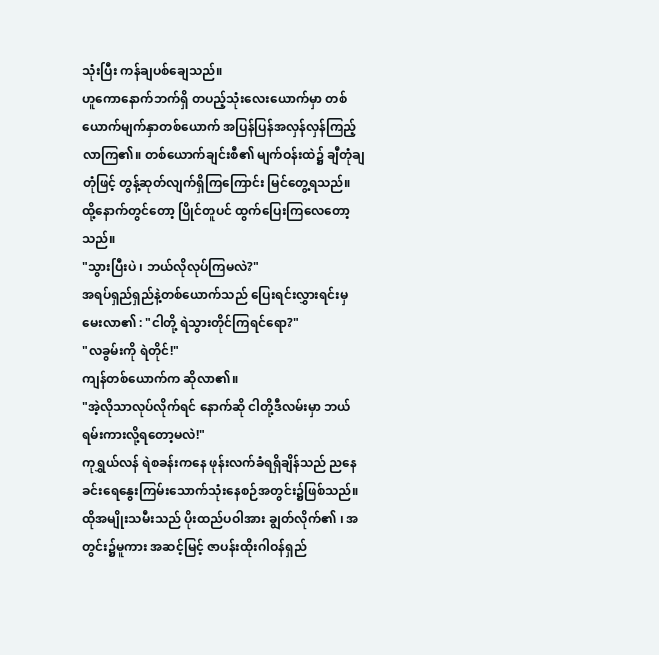သုံးပြီး ကန်ချပစ်ချေသည်။
ဟူကောနောက်ဘက်ရှိ တပည့်သုံးလေးယောက်မှာ တစ်ယောက်မျက်နှာတစ်ယောက် အပြန်ပြန်အလှန်လှန်ကြည့်လာကြ၏။ တစ်ယောက်ချင်းစီ၏ မျက်ဝန်းထဲ၌ ချီတုံချတုံဖြင့် တွန့်ဆုတ်လျက်ရှိကြကြောင်း မြင်တွေ့ရသည်။ ထို့နောက်တွင်တော့ ပြိုင်တူပင် ထွက်ပြေးကြလေတော့သည်။
"သွားပြီးပဲ ၊ ဘယ်လိုလုပ်ကြမလဲ?"
အရပ်ရှည်ရှည်နဲ့တစ်ယောက်သည် ပြေးရင်းလွှားရင်းမှ မေးလာ၏ : "ငါတို့ ရဲသွားတိုင်ကြရင်ရော?"
"လခွမ်းကို ရဲတိုင်!"
ကျန်တစ်ယောက်က ဆိုလာ၏။
"အဲ့လိုသာလုပ်လိုက်ရင် နောက်ဆို ငါတို့ဒီလမ်းမှာ ဘယ်ရမ်းကားလို့ရတော့မလဲ!"
ကုရွှယ်လန် ရဲစခန်းကနေ ဖုန်းလက်ခံရရှိချိန်သည် ညနေခင်းရေနွေးကြမ်းသောက်သုံးနေစဉ်အတွင်း၌ဖြစ်သည်။
ထိုအမျိုးသမီးသည် ပိုးထည်ပဝါအား ချွတ်လိုက်၏ ၊ အတွင်း၌မူကား အဆင့်မြင့် ဇာပန်းထိုးဂါဝန်ရှည်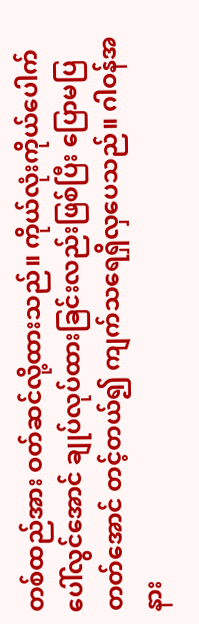တစ်ထည်အား ဝတ်ဆင်လို့ထားသည်။ ကိုယ်လုံးကိုယ်ပေါက် ပေါ်လွင်အောင် ချုပ်လုပ်ထားခြင်းလည်းဖြစ်ပြီး ပြောမပြတတ်အောင် တင့်တယ်၍ ကျက်သရေရှိလှပေသည်။ ဂါဝန်အနား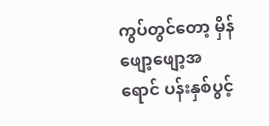ကွပ်တွင်တော့ မှိန်ဖျော့ဖျော့အရောင် ပန်းနှစ်ပွင့်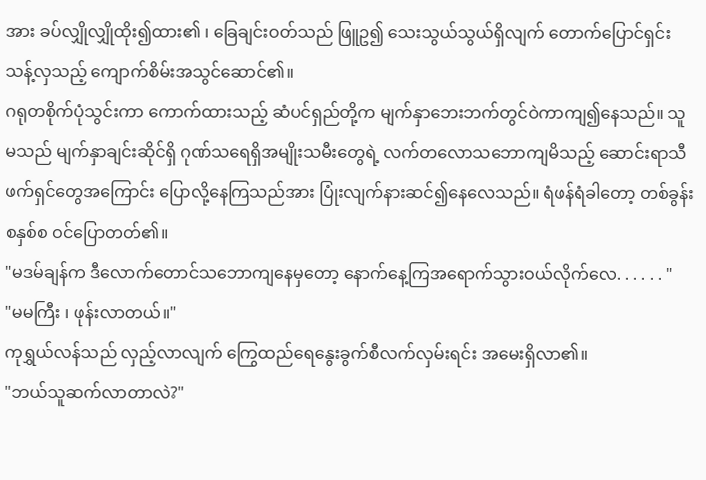အား ခပ်လျှိုလျှိုထိုး၍ထား၏ ၊ ခြေချင်းဝတ်သည် ဖြူဥ၍ သေးသွယ်သွယ်ရှိလျက် တောက်ပြောင်ရှင်းသန့်လှသည့် ကျောက်စိမ်းအသွင်ဆောင်၏။
ဂရုတစိုက်ပုံသွင်းကာ ကောက်ထားသည့် ဆံပင်ရှည်တို့က မျက်နှာဘေးဘက်တွင်ဝဲကာကျ၍နေသည်။ သူမသည် မျက်နှာချင်းဆိုင်ရှိ ဂုဏ်သရေရှိအမျိုးသမီးတွေရဲ့ လက်တလောသဘောကျမိသည့် ဆောင်းရာသီဖက်ရှင်တွေအကြောင်း ပြောလို့နေကြသည်အား ပြုံးလျက်နားဆင်၍နေလေသည်။ ရံဖန်ရံခါတော့ တစ်ခွန်းစနှစ်စ ဝင်ပြောတတ်၏။
"မဒမ်ချန်က ဒီလောက်တောင်သဘောကျနေမှတော့ နောက်နေ့ကြအရောက်သွားဝယ်လိုက်လေ. . . . . . "
"မမကြီး ၊ ဖုန်းလာတယ်။"
ကုရွှယ်လန်သည် လှည့်လာလျက် ကြွေထည်ရေနွေးခွက်စီလက်လှမ်းရင်း အမေးရှိလာ၏။
"ဘယ်သူဆက်လာတာလဲ?"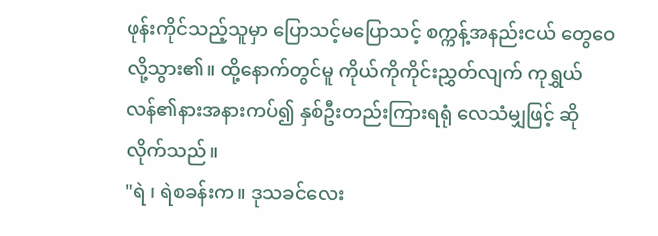ဖုန်းကိုင်သည့်သူမှာ ပြောသင့်မပြောသင့် စက္ကန့်အနည်းငယ် တွေဝေလို့သွား၏။ ထို့နောက်တွင်မူ ကိုယ်ကိုကိုင်းညွှတ်လျက် ကုရွှယ်လန်၏နားအနားကပ်၍ နှစ်ဦးတည်းကြားရရုံ လေသံမျှဖြင့် ဆိုလိုက်သည်။
"ရဲ ၊ ရဲစခန်းက။ ဒုသခင်လေး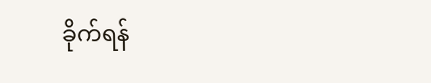ခိုက်ရန်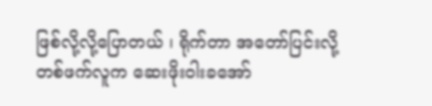ဖြစ်လို့လို့ပြောတယ် ၊ ရိုက်တာ အတော်ပြင်းလို့ တစ်ဖက်လူက ဆေးဖိုးဝါးခအော်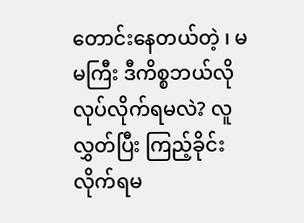တောင်းနေတယ်တဲ့ ၊ မမကြီး ဒီကိစ္စဘယ်လိုလုပ်လိုက်ရမလဲ? လူလွှတ်ပြီး ကြည့်ခိုင်းလိုက်ရမ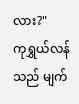လား?"
ကုရွှယ်လန်သည် မျက်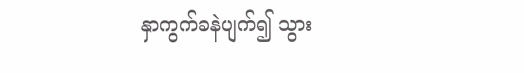နှာကွက်ခနဲပျက်၍ သွား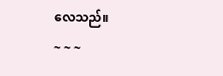လေသည်။
~ ~ ~